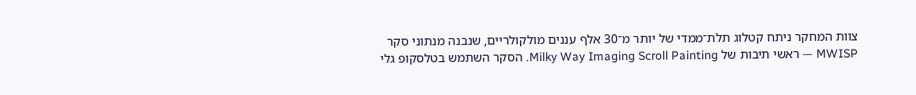צוות המחקר ניתח קטלוג תלת־ממדי של יותר מ־30 אלף עננים מולקולריים, שנבנה מנתוני סקר MWISP — ראשי תיבות של Milky Way Imaging Scroll Painting. הסקר השתמש בטלסקופ גלי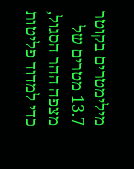מילימטרים בקוטר 13.7 מטרים של מצפה ההר הסגול, כדי למדוד פליטות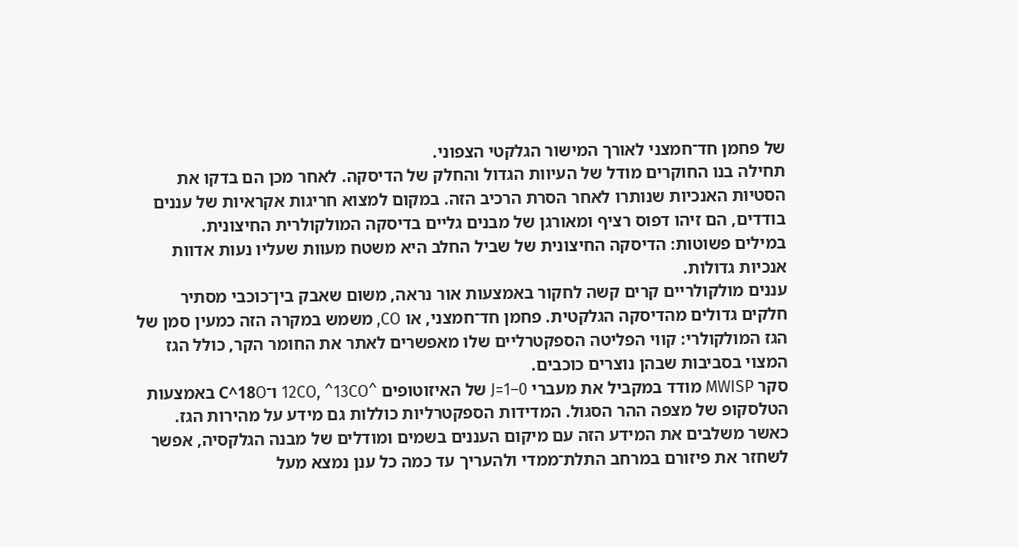של פחמן חד־חמצני לאורך המישור הגלקטי הצפוני.
תחילה בנו החוקרים מודל של העיוות הגדול והחלק של הדיסקה. לאחר מכן הם בדקו את הסטיות האנכיות שנותרו לאחר הסרת הרכיב הזה. במקום למצוא חריגות אקראיות של עננים בודדים, הם זיהו דפוס רציף ומאורגן של מבנים גליים בדיסקה המולקולרית החיצונית.
במילים פשוטות: הדיסקה החיצונית של שביל החלב היא משטח מעוות שעליו נעות אדוות אנכיות גדולות.
עננים מולקולריים קרים קשה לחקור באמצעות אור נראה, משום שאבק בין־כוכבי מסתיר חלקים גדולים מהדיסקה הגלקטית. פחמן חד־חמצני, או CO, משמש במקרה הזה כמעין סמן של הגז המולקולרי: קווי הפליטה הספקטרליים שלו מאפשרים לאתר את החומר הקר, כולל הגז המצוי בסביבות שבהן נוצרים כוכבים.
סקר MWISP מודד במקביל את מעברי J=1–0 של האיזוטופים ^12CO, ^13CO ו־C^18O באמצעות הטלסקופ של מצפה ההר הסגול. המדידות הספקטרליות כוללות גם מידע על מהירות הגז. כאשר משלבים את המידע הזה עם מיקום העננים בשמים ומודלים של מבנה הגלקסיה, אפשר לשחזר את פיזורם במרחב התלת־ממדי ולהעריך עד כמה כל ענן נמצא מעל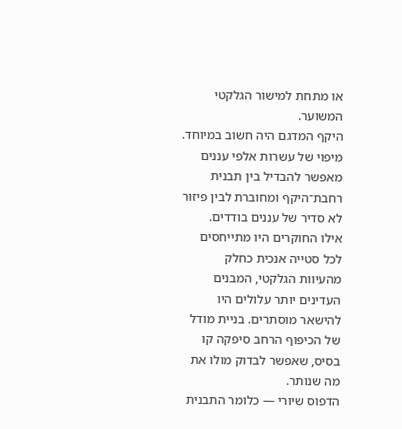או מתחת למישור הגלקטי המשוער.
היקף המדגם היה חשוב במיוחד. מיפוי של עשרות אלפי עננים מאפשר להבדיל בין תבנית רחבת־היקף ומחוברת לבין פיזור לא סדיר של עננים בודדים.
אילו החוקרים היו מתייחסים לכל סטייה אנכית כחלק מהעיוות הגלקטי, המבנים העדינים יותר עלולים היו להישאר מוסתרים. בניית מודל של הכיפוף הרחב סיפקה קו בסיס, שאפשר לבדוק מולו את מה שנותר.
הדפוס שיורי — כלומר התבנית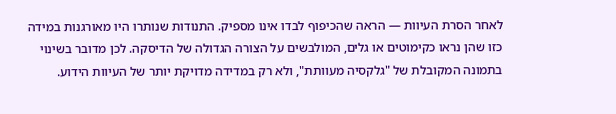לאחר הסרת העיוות — הראה שהכיפוף לבדו אינו מספיק. התנודות שנותרו היו מאורגנות במידה כזו שהן נראו כקימוטים או גלים, המולבשים על הצורה הגדולה של הדיסקה. לכן מדובר בשינוי בתמונה המקובלת של "גלקסיה מעוותת", ולא רק במדידה מדויקת יותר של העיוות הידוע.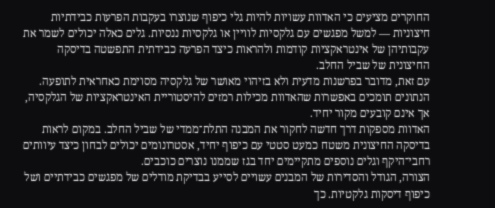החוקרים מציעים כי האדוות עשויות להיות גלי כיפוף שנוצרו בעקבות הפרעות כבידתיות חיצוניות — למשל מפגשים עם גלקסיות לוויין או גלקסיות ננסיות. גלים כאלה יכולים לשמר את עקבותיהן של אינטראקציות קודמות ולהראות כיצד הפרעה כבידתית התפשטה בדיסקה החיצונית של שביל החלב.
עם זאת, מדובר בפרשנות מדעית ולא בזיהוי מאושר של גלקסיה מסוימת כאחראית לתופעה. הנתונים תומכים באפשרות שהאדוות מכילות רמזים להיסטוריית האינטראקציות של הגלקסיה, אך אינם קובעים מקור יחיד.
האדוות מספקות דרך חדשה לחקור את המבנה התלת־ממדי של שביל החלב. במקום לראות בדיסקה החיצונית משטח כמעט סטטי עם כיפוף יחיד, אסטרונומים יכולים לבחון כיצד עיוותים רחבי־היקף וגלים נוספים מתקיימים יחד בגז שממנו נוצרים כוכבים.
הצורה, הגודל והסדירות של המבנים עשויים לסייע בבדיקת מודלים של מפגשים כבידתיים ושל כיפוף דיסקות גלקטיות. כך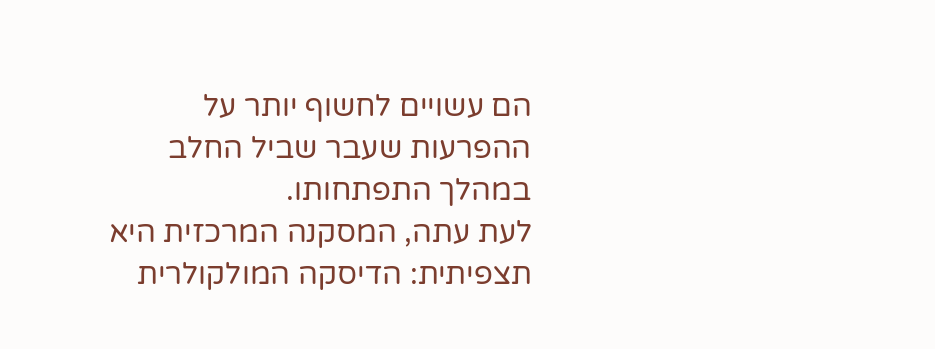הם עשויים לחשוף יותר על ההפרעות שעבר שביל החלב במהלך התפתחותו.
לעת עתה, המסקנה המרכזית היא תצפיתית: הדיסקה המולקולרית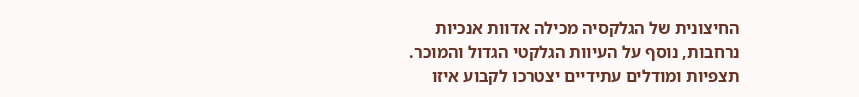החיצונית של הגלקסיה מכילה אדוות אנכיות נרחבות, נוסף על העיוות הגלקטי הגדול והמוכר. תצפיות ומודלים עתידיים יצטרכו לקבוע איזו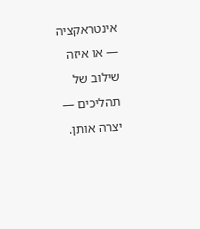אינטראקציה — או איזה שילוב של תהליכים — יצרה אותן.